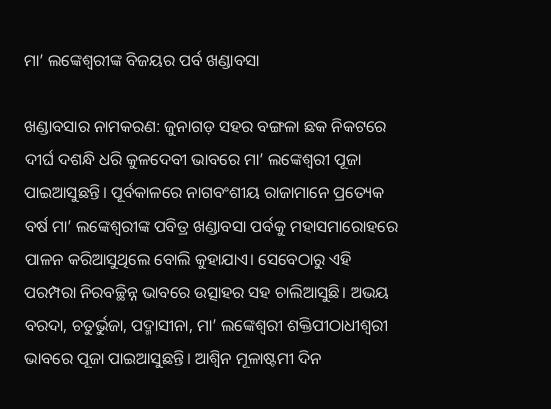ମା’ ଲଙ୍କେଶ୍ୱରୀଙ୍କ ବିଜୟର ପର୍ବ ଖଣ୍ଡାବସା

ଖଣ୍ଡାବସାର ନାମକରଣ: ଜୁନାଗଡ଼ ସହର ବଙ୍ଗଳା ଛକ ନିକଟରେ ଦୀର୍ଘ ଦଶନ୍ଧି ଧରି କୁଳଦେବୀ ଭାବରେ ମା’ ଲଙ୍କେଶ୍ୱରୀ ପୂଜା ପାଇଆସୁଛନ୍ତି। ପୂର୍ବକାଳରେ ନାଗବଂଶୀୟ ରାଜାମାନେ ପ୍ରତ୍ୟେକ ବର୍ଷ ମା’ ଲଙ୍କେଶ୍ୱରୀଙ୍କ ପବିତ୍ର ଖଣ୍ଡାବସା ପର୍ବକୁ ମହାସମାରୋହରେ ପାଳନ କରିଆସୁଥିଲେ ବୋଲି କୁହାଯାଏ। ସେବେଠାରୁ ଏହି ପରମ୍ପରା ନିରବଚ୍ଛିନ୍ନ ଭାବରେ ଉତ୍ସାହର ସହ ଚାଲିଆସୁଛି। ଅଭୟ ବରଦା, ଚତୁର୍ଭୁଜା, ପଦ୍ମାସୀନା, ମା’ ଲଙ୍କେଶ୍ୱରୀ ଶକ୍ତିପୀଠାଧୀଶ୍ୱରୀ ଭାବରେ ପୂଜା ପାଇଆସୁଛନ୍ତି। ଆଶ୍ୱିନ ମୂଳାଷ୍ଟମୀ ଦିନ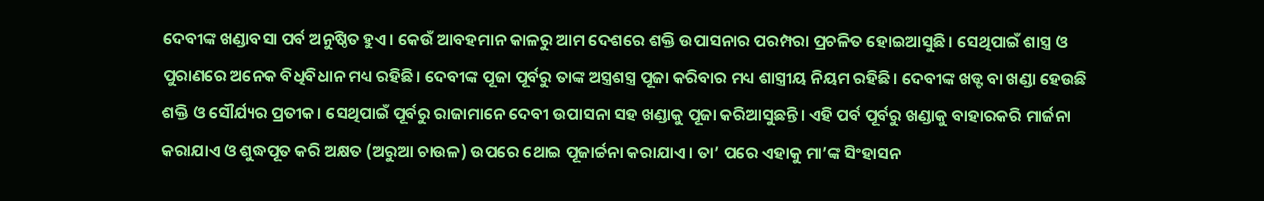ଦେବୀଙ୍କ ଖଣ୍ଡାବସା ପର୍ବ ଅନୁଷ୍ଠିତ ହୁଏ। କେଉଁ ଆବହମାନ କାଳରୁ ଆମ ଦେଶରେ ଶକ୍ତି ଉପାସନାର ପରମ୍ପରା ପ୍ରଚଳିତ ହୋଇଆସୁଛି। ସେଥିପାଇଁ ଶାସ୍ତ୍ର ଓ ପୁରାଣରେ ଅନେକ ବିଧିବିଧାନ ମଧ୍ୟ ରହିଛି। ଦେବୀଙ୍କ ପୂଜା ପୂର୍ବରୁ ତାଙ୍କ ଅସ୍ତ୍ରଶସ୍ତ୍ର ପୂଜା କରିବାର ମଧ୍ୟ ଶାସ୍ତ୍ରୀୟ ନିୟମ ରହିଛି। ଦେବୀଙ୍କ ଖଡ୍ଟ ବା ଖଣ୍ଡା ହେଉଛି ଶକ୍ତି ଓ ସୌର୍ଯ୍ୟର ପ୍ରତୀକ। ସେଥିପାଇଁ ପୂର୍ବରୁ ରାଜାମାନେ ଦେବୀ ଉପାସନା ସହ ଖଣ୍ଡାକୁ ପୂଜା କରିଆସୁଛନ୍ତି। ଏହି ପର୍ବ ପୂର୍ବରୁ ଖଣ୍ଡାକୁ ବାହାରକରି ମାର୍ଜନା କରାଯାଏ ଓ ଶୁଦ୍ଧପୂତ କରି ଅକ୍ଷତ (ଅରୁଆ ଚାଉଳ) ଉପରେ ଥୋଇ ପୂଜାର୍ଚ୍ଚନା କରାଯାଏ। ତା’ ପରେ ଏହାକୁ ମା’ଙ୍କ ସିଂହାସନ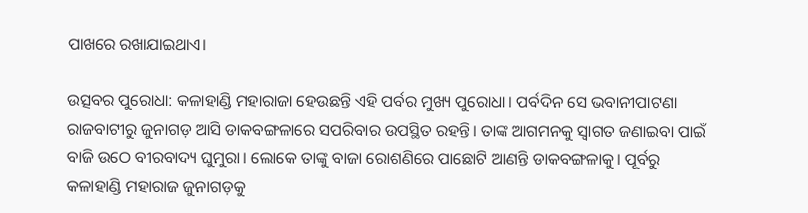ପାଖରେ ରଖାଯାଇଥାଏ।

ଉତ୍ସବର ପୁରୋଧା: କଳାହାଣ୍ଡି ମହାରାଜା ହେଉଛନ୍ତି ଏହି ପର୍ବର ମୁଖ୍ୟ ପୁରୋଧା। ପର୍ବଦିନ ସେ ଭବାନୀପାଟଣା ରାଜବାଟୀରୁ ଜୁନାଗଡ଼ ଆସି ଡାକବଙ୍ଗଳାରେ ସପରିବାର ଉପସ୍ଥିତ ରହନ୍ତି। ତାଙ୍କ ଆଗମନକୁ ସ୍ବାଗତ ଜଣାଇବା ପାଇଁ ବାଜି ଉଠେ ବୀରବାଦ୍ୟ ଘୁମୁରା। ଲୋକେ ତାଙ୍କୁ ବାଜା ରୋଶଣିରେ ପାଛୋଟି ଆଣନ୍ତି ଡାକବଙ୍ଗଳାକୁ। ପୂର୍ବରୁ କଳାହାଣ୍ଡି ମହାରାଜ ଜୁନାଗଡ଼କୁ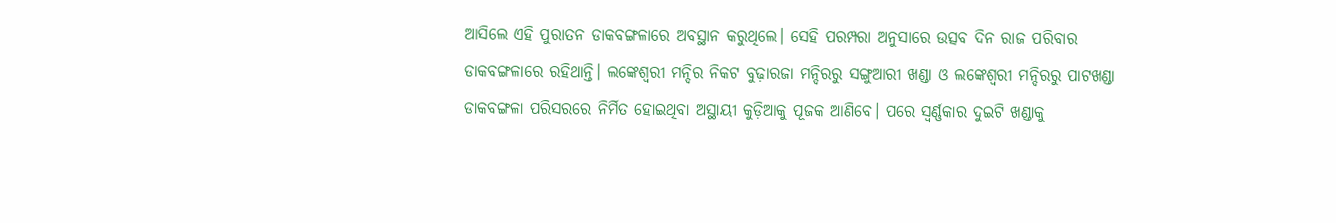ଆସିଲେ ଏହି ପୁରାତନ ଡାକବଙ୍ଗଳାରେ ଅବସ୍ଥାନ କରୁଥିଲେ। ସେହି ପରମ୍ପରା ଅନୁସାରେ ଉତ୍ସବ ଦିନ ରାଜ ପରିବାର ଡାକବଙ୍ଗଳାରେ ରହିଥାନ୍ତି। ଲଙ୍କେଶ୍ୱରୀ ମନ୍ଦିର ନିକଟ ବୁଢ଼ାରଜା ମନ୍ଦିରରୁ ସଙ୍ଗୁଆରୀ ଖଣ୍ଡା ଓ ଲଙ୍କେଶ୍ୱରୀ ମନ୍ଦିରରୁ ପାଟଖଣ୍ଡା ଡାକବଙ୍ଗଳା ପରିସରରେ ନିର୍ମିତ ହୋଇଥିବା ଅସ୍ଥାୟୀ କୁଡ଼ିଆକୁ ପୂଜକ ଆଣିବେ। ପରେ ସ୍ବର୍ଣ୍ଣକାର ଦୁଇଟି ଖଣ୍ଡାକୁ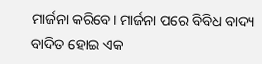ମାର୍ଜନା କରିବେ। ମାର୍ଜନା ପରେ ବିବିଧ ବାଦ୍ୟ ବାଦିତ ହୋଇ ଏକ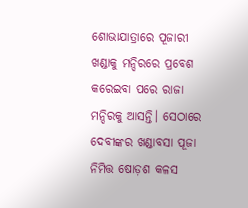ଶୋଭାଯାତ୍ରାରେ ପୂଜାରୀ ଖଣ୍ଡାକୁ ମନ୍ଦିରରେ ପ୍ରବେଶ କରେଇବା ପରେ ରାଜା ମନ୍ଦିରକୁ ଆସନ୍ତି। ସେଠାରେ ଦେବୀଙ୍କର ଖଣ୍ଡାବସା ପୂଜା ନିମିତ୍ତ ଷୋଡ଼ଶ କଳସ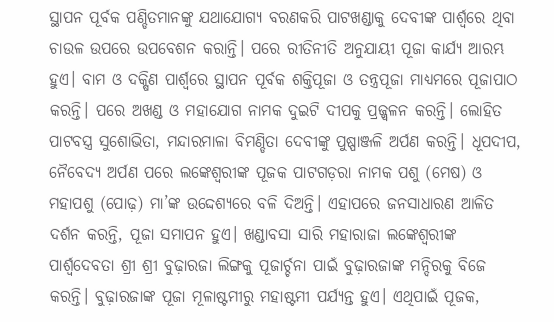ସ୍ଥାପନ ପୂର୍ବକ ପଣ୍ଡିତମାନଙ୍କୁ ଯଥାଯୋଗ୍ୟ ବରଣକରି ପାଟଖଣ୍ଡାକୁ ଦେବୀଙ୍କ ପାର୍ଶ୍ୱରେ ଥିବା ଚାଉଳ ଉପରେ ଉପବେଶନ କରାନ୍ତି। ପରେ ରୀତିନୀତି ଅନୁଯାୟୀ ପୂଜା କାର୍ଯ୍ୟ ଆରମ୍ଭ ହୁଏ। ବାମ ଓ ଦକ୍ଷିଣ ପାର୍ଶ୍ୱରେ ସ୍ଥାପନ ପୂର୍ବକ ଶକ୍ତିପୂଜା ଓ ତନ୍ତ୍ରପୂଜା ମାଧ୍ୟମରେ ପୂଜାପାଠ କରନ୍ତି। ପରେ ଅଖଣ୍ଡ ଓ ମହାଯୋଗ ନାମକ ଦୁଇଟି ଦୀପକୁ ପ୍ରଜ୍ଜ୍ୱଳନ କରନ୍ତି। ଲୋହିତ ପାଟବସ୍ତ୍ର ସୁଶୋଭିତା, ମନ୍ଦାରମାଳା ବିମଣ୍ଡିତା ଦେବୀଙ୍କୁ ପୁଷ୍ପାଞ୍ଜଳି ଅର୍ପଣ କରନ୍ତି। ଧୂପଦୀପ, ନୈବେଦ୍ୟ ଅର୍ପଣ ପରେ ଲଙ୍କେଶ୍ୱରୀଙ୍କ ପୂଜକ ପାଟଗଡ଼ରା ନାମକ ପଶୁ (ମେଷ) ଓ ମହାପଶୁ (ପୋଢ଼) ମା’ଙ୍କ ଉଦ୍ଦେଶ୍ୟରେ ବଳି ଦିଅନ୍ତି। ଏହାପରେ ଜନସାଧାରଣ ଆଳିତ ଦର୍ଶନ କରନ୍ତି, ପୂଜା ସମାପନ ହୁଏ। ଖଣ୍ଡାବସା ସାରି ମହାରାଜା ଲଙ୍କେଶ୍ୱରୀଙ୍କ ପାର୍ଶ୍ୱଦେବତା ଶ୍ରୀ ଶ୍ରୀ ବୁଢ଼ାରଜା ଲିଙ୍ଗକୁ ପୂଜାର୍ଚ୍ଚନା ପାଇଁ ବୁଢ଼ାରଜାଙ୍କ ମନ୍ଦିରକୁ ବିଜେ କରନ୍ତି। ବୁଢ଼ାରଜାଙ୍କ ପୂଜା ମୂଳାଷ୍ଟମୀରୁ ମହାଷ୍ଟମୀ ପର୍ଯ୍ୟନ୍ତ ହୁଏ। ଏଥିପାଇଁ ପୂଜକ,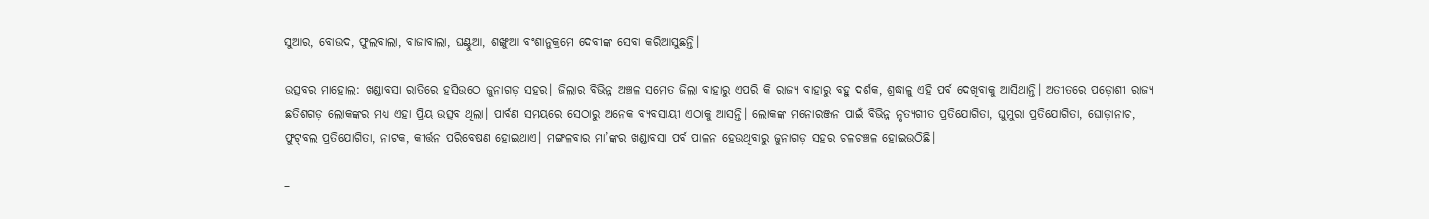ସୁଆର, ବୋଉଦ, ଫୁଲବାଲା, ବାଜାବାଲା, ଘଣ୍ଟୁଆ, ଶଙ୍ଖୁଆ ବଂଶାନୁକ୍ରମେ ଦେବୀଙ୍କ ସେବା କରିଆସୁଛନ୍ତି।

ଉତ୍ସବର ମାହୋଲ: ଖଣ୍ଡାବସା ରାତିରେ ହସିଉଠେ ଜୁନାଗଡ଼ ସହର। ଜିଲାର ବିଭିନ୍ନ ଅଞ୍ଚଳ ସମେତ ଜିଲା ବାହାରୁ ଏପରି କି ରାଜ୍ୟ ବାହାରୁ ବହୁ ଦର୍ଶକ, ଶ୍ରଦ୍ଧାଳୁ ଏହି ପର୍ବ ଦେଖିବାକୁ ଆସିଥାନ୍ତି। ଅତୀତରେ ପଡ଼ୋଶୀ ରାଜ୍ୟ ଛତିଶଗଡ଼ ଲୋକଙ୍କର ମଧ୍ୟ ଏହା ପ୍ରିୟ ଉତ୍ସବ ଥିଲା। ପାର୍ବଣ ସମୟରେ ସେଠାରୁ ଅନେକ ବ୍ୟବସାୟୀ ଏଠାକୁ ଆସନ୍ତି। ଲୋକଙ୍କ ମନୋରଞ୍ଜନ ପାଇଁ ବିଭିନ୍ନ ନୃତ୍ୟଗୀତ ପ୍ରତିଯୋଗିତା, ଘୁମୁରା ପ୍ରତିଯୋଗିତା, ଘୋଡ଼ାନାଚ, ଫୁଟ୍‌ବଲ ପ୍ରତିଯୋଗିତା, ନାଟକ, କୀର୍ତ୍ତନ ପରିବେଷଣ ହୋଇଥାଏ। ମଙ୍ଗଳବାର ମା’ଙ୍କର ଖଣ୍ଡାବସା ପର୍ବ ପାଳନ ହେଉଥିବାରୁ ଜୁନାଗଡ଼ ସହର ଚଳଚଞ୍ଚଳ ହୋଇଉଠିଛି।

–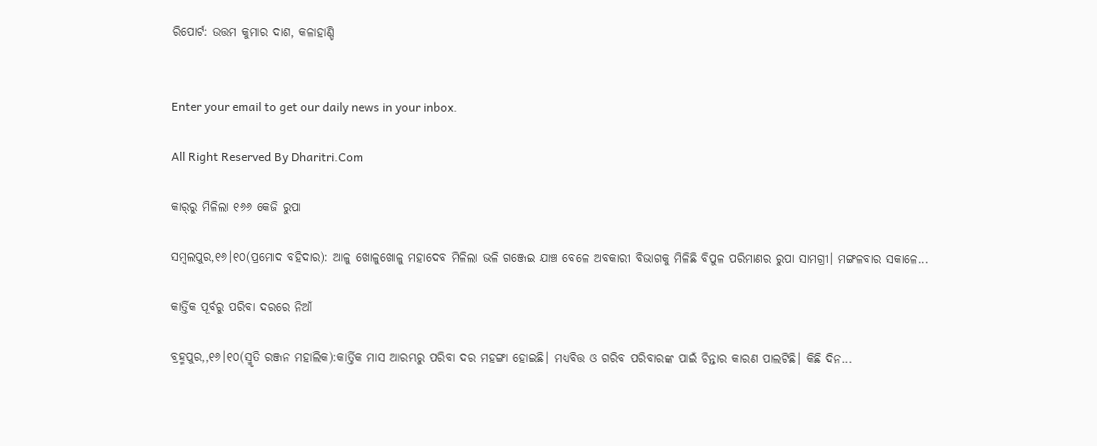ରିପୋର୍ଟ: ଉତ୍ତମ କୁମାର ଦାଶ, କଳାହାଣ୍ଡି


Enter your email to get our daily news in your inbox.

All Right Reserved By Dharitri.Com

କାର୍‌ରୁ ମିଳିଲା ୧୬୬ କେଜି ରୁପା

ସମ୍ବଲପୁର,୧୬।୧୦(ପ୍ରମୋଦ ବହିଦାର): ଆଳୁ ଖୋଳୁଖୋଳୁ ମହାଦେବ ମିଳିଲା ଭଳି ଗଞ୍ଜେଇ ଯାଞ୍ଚ ବେଳେ ଅବକାରୀ ବିଭାଗକୁ ମିଳିଛି ବିପୁଳ ପରିମାଣର ରୁପା ସାମଗ୍ରୀ। ମଙ୍ଗଳବାର ସକାଳେ...

କାର୍ତ୍ତିକ ପୂର୍ବରୁ ପରିବା ଦରରେ ନିଆଁ

ବ୍ରହ୍ମପୁର,,୧୬।୧୦(ସ୍ମୃତି ରଞ୍ଜନ ମହାଲିକ):କାର୍ତ୍ତିକ ମାସ ଆରମ୍ଭରୁ ପରିବା ଦର ମହଙ୍ଗା ହୋଇଛି। ମଧ୍ୟବିତ୍ତ ଓ ଗରିବ ପରିବାରଙ୍କ ପାଇଁ ଚିନ୍ତାର କାରଣ ପାଲଟିଛି। କିଛି ଦିନ...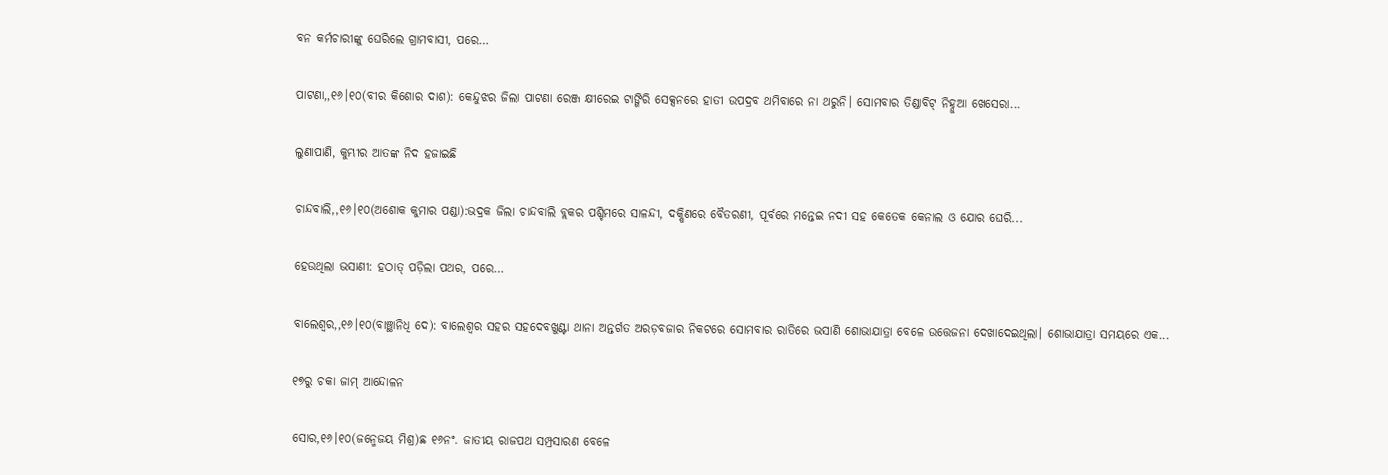ବନ କର୍ମଚାରୀଙ୍କୁ ଘେରିଲେ ଗ୍ରାମବାସୀ, ପରେ…

ପାଟଣା,,୧୬।୧୦(ବୀର କିଶୋର ଦାଶ): କେନ୍ଦୁଝର ଜିଲା ପାଟଣା ରେଞ୍ଜ କ୍ଷୀରେଇ ଟାଙ୍ଗିରି ସେକ୍ସନରେ ହାତୀ ଉପଦ୍ରବ ଥମିବାରେ ନା ଥରୁନି। ସୋମବାର ତିଣ୍ଡାବିଟ୍‌ ନିହ୍ନୁଆ ଖେସେରା...

ଲୁଣାପାଣି, କୁମ୍ଭୀର ଆତଙ୍କ ନିଦ ହଜାଇଛି

ଚାନ୍ଦବାଲି,,୧୬।୧୦(ଅଶୋକ କୁମାର ପଣ୍ଡା):ଭଦ୍ରକ ଜିଲା ଚାନ୍ଦବାଲି ବ୍ଲକର ପଶ୍ଚିମରେ ସାଳନ୍ଦୀ, ଦକ୍ଷିଣରେ ବୈତରଣୀ, ପୂର୍ବରେ ମନ୍ତେଇ ନଦୀ ସହ କେତେକ କେନାଲ ଓ ଯୋର ଘେରି...

ହେଉଥିଲା ଭସାଣୀ: ହଠାତ୍‌ ପଡ଼ିଲା ପଥର, ପରେ…

ବାଲେଶ୍ୱର,,୧୬।୧୦(ବାଞ୍ଛାନିଧି ଦେ): ବାଲେଶ୍ୱର ସହର ସହଦେବଖୁଣ୍ଟା ଥାନା ଅନ୍ତର୍ଗତ ଅରଡ଼ବଜାର ନିକଟରେ ସୋମବାର ରାତିରେ ଭସାଣି ଶୋଭାଯାତ୍ରା ବେଳେ ଉତ୍ତେଜନା ଦେଖାଦେଇଥିଲା। ଶୋଭାଯାତ୍ରା ସମୟରେ ଏକ...

୧୭ରୁ ଚକା ଜାମ୍‌ ଆନ୍ଦୋଳନ

ସୋର,୧୬।୧୦(ଜନ୍ମେଜୟ ମିଶ୍ର)ଛ ୧୬ନଂ. ଜାତୀୟ ରାଜପଥ ସମ୍ପ୍ରସାରଣ ବେଳେ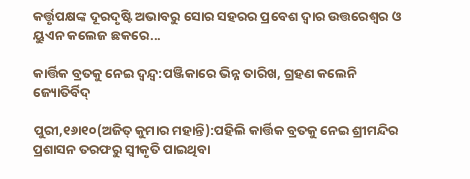କର୍ତ୍ତୃପକ୍ଷଙ୍କ ଦୂରଦୃଷ୍ଟି ଅଭାବରୁ ସୋର ସହରର ପ୍ରବେଶ ଦ୍ୱାର ଉତ୍ତରେଶ୍ୱର ଓ ୟୁଏନ କଲେଜ ଛକରେ...

କାର୍ତ୍ତିକ ବ୍ରତକୁ ନେଇ ଦ୍ୱନ୍ଦ୍ୱ:ପଞ୍ଜିକାରେ ଭିନ୍ନ ତାରିଖ, ଗ୍ରହଣ କଲେନି ଜ୍ୟୋତିର୍ବିଦ୍‌

ପୁରୀ,୧୬ା୧୦(ଅଜିତ୍‌ କୁମାର ମହାନ୍ତି):ପହିଲି କାର୍ତ୍ତିକ ବ୍ରତକୁ ନେଇ ଶ୍ରୀମନ୍ଦିର ପ୍ରଶାସନ ତରଫରୁ ସ୍ବୀକୃତି ପାଇଥିବା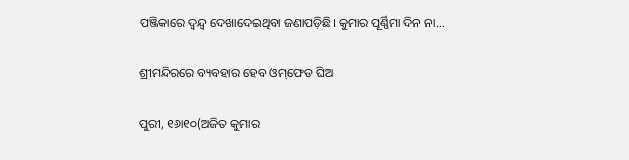ପଞ୍ଜିକାରେ ଦ୍ବନ୍ଦ୍ୱ ଦେଖାଦେଇଥିବା ଜଣାପଡ଼ିଛି। କୁମାର ପୂର୍ଣ୍ଣିମା ଦିନ ନା...

ଶ୍ରୀମନ୍ଦିରରେ ବ୍ୟବହାର ହେବ ଓମ୍‌ଫେଡ ଘିଅ

ପୁରୀ, ୧୬ା୧୦(ଅଜିତ କୁମାର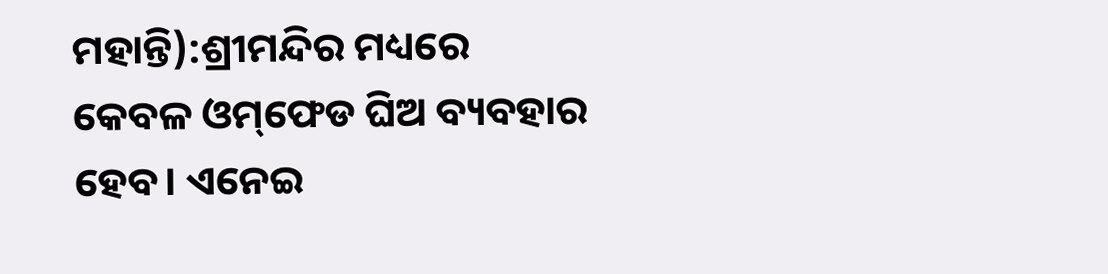ମହାନ୍ତି):ଶ୍ରୀମନ୍ଦିର ମଧ୍ୟରେ କେବଳ ଓମ୍‌ଫେଡ ଘିଅ ବ୍ୟବହାର ହେବ। ଏନେଇ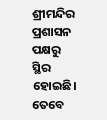ଶ୍ରୀମନ୍ଦିର ପ୍ରଶାସନ ପକ୍ଷରୁ ସ୍ଥିର ହୋଇଛି। ତେବେ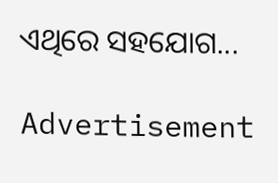ଏଥିରେ ସହଯୋଗ...

Advertisement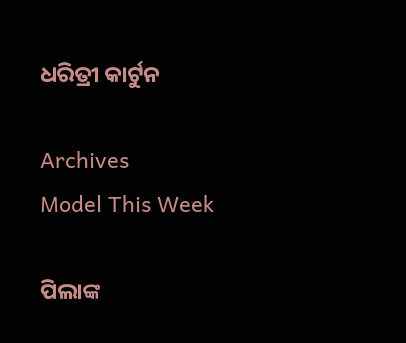ଧରିତ୍ରୀ କାର୍ଟୁନ

Archives
Model This Week

ପିଲାଙ୍କ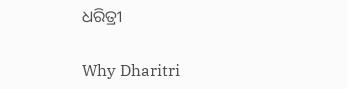ଧରିତ୍ରୀ

Why Dharitri